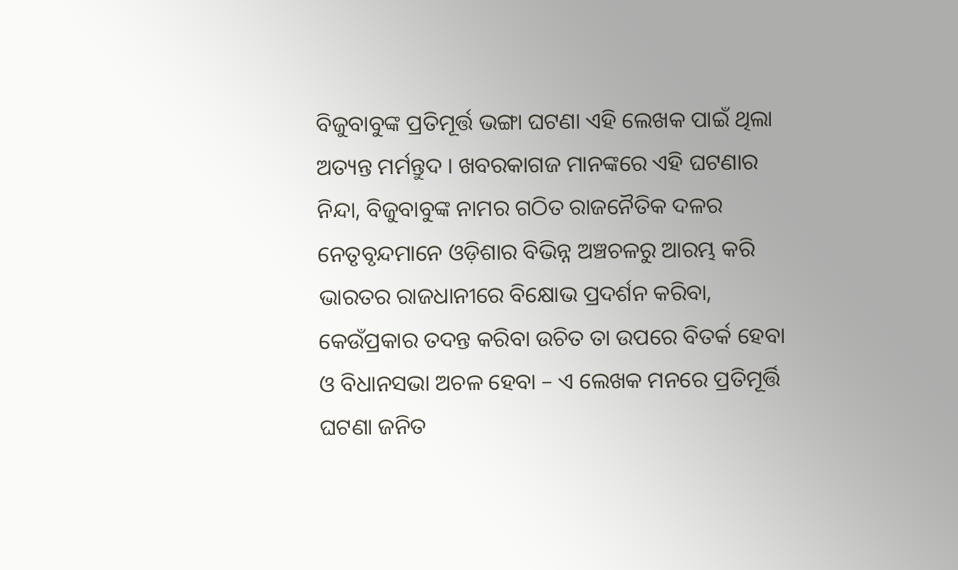ବିଜୁବାବୁଙ୍କ ପ୍ରତିମୂର୍ତ୍ତ ଭଙ୍ଗା ଘଟଣା ଏହି ଲେଖକ ପାଇଁ ଥିଲା ଅତ୍ୟନ୍ତ ମର୍ମନ୍ତୁଦ । ଖବରକାଗଜ ମାନଙ୍କରେ ଏହି ଘଟଣାର ନିନ୍ଦା, ବିଜୁବାବୁଙ୍କ ନାମର ଗଠିତ ରାଜନୈତିକ ଦଳର ନେତୃବୃନ୍ଦମାନେ ଓଡ଼ିଶାର ବିଭିନ୍ନ ଅଞ୍ଚଚଳରୁ ଆରମ୍ଭ କରି ଭାରତର ରାଜଧାନୀରେ ବିକ୍ଷୋଭ ପ୍ରଦର୍ଶନ କରିବା, କେଉଁପ୍ରକାର ତଦନ୍ତ କରିବା ଉଚିତ ତା ଉପରେ ବିତର୍କ ହେବା ଓ ବିଧାନସଭା ଅଚଳ ହେବା – ଏ ଲେଖକ ମନରେ ପ୍ରତିମୂର୍ତ୍ତି ଘଟଣା ଜନିତ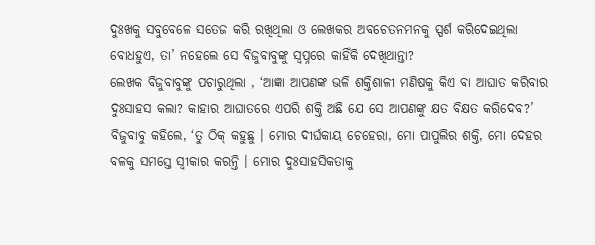ଦୁଃଖକୁ ସବୁବେଳେ ସତେଜ କରି ରଖିଥିଲା ଓ ଲେଖକର ଅବଚେତନମନକୁ ସ୍ପର୍ଶ କରିଦେଇଥିଲା ବୋଧହୁଏ, ତା’ ନହେଲେ ସେ ବିଜୁବାବୁଙ୍କୁ ସ୍ୱପ୍ନରେ କାହିଁକି ଦେଖିଥାନ୍ତା?
ଲେଖକ ବିଜୁବାବୁଙ୍କୁ ପଚାରୁଥିଲା , ‘ଆଜ୍ଞା ଆପଣଙ୍କ ଭଳି ଶକ୍ତିଶାଳୀ ମଣିଷକୁ କିଏ ବା ଆଘାତ କରିବାର ଦୁଃସାହସ କଲା? କାହାର ଆଘାତରେ ଏପରି ଶକ୍ତି ଅଛି ଯେ ସେ ଆପଣଙ୍କୁ କ୍ଷତ ବିକ୍ଷତ କରିଦେବ?’ ବିଜୁବାବୁ କହିଲେ, ‘ତୁ ଠିକ୍ କହୁଛୁ । ମୋର ଦୀର୍ଘକାୟ ଚେହେରା, ମୋ ପାପୁଲିର ଶକ୍ତି, ମୋ ଦେହର ବଳକୁ ସମସ୍ତେ ସ୍ୱୀକାର କରନ୍ତି । ମୋର ଦୁଃସାହସିକତାକୁ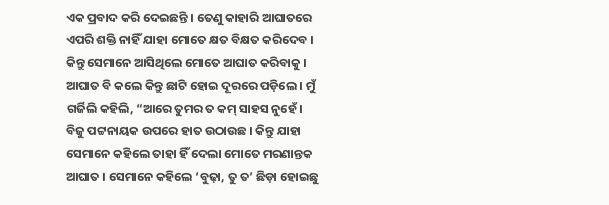ଏକ ପ୍ରବାଦ କରି ଦେଇଛନ୍ତି । ତେଣୁ କାହାରି ଆଘାତରେ ଏପରି ଶକ୍ତି ନାହିଁ ଯାହା ମୋତେ କ୍ଷତ ବିକ୍ଷତ କରିଦେବ । କିନ୍ତୁ ସେମାନେ ଆସିଥିଲେ ମୋତେ ଆଘାତ କରିବାକୁ । ଆଘାତ ବି କଲେ କିନ୍ତୁ ଛାଟି ହୋଇ ଦୂରରେ ପଡ଼ିଲେ । ମୁଁ ଗର୍ଜିଲି କହିଲି, “ଆରେ ତୁମର ତ କମ୍ ସାହସ ନୁହେଁ । ବିଜୁ ପଟ୍ଟନାୟକ ଉପରେ ହାତ ଉଠାଉଛ । କିନ୍ତୁ ଯାହା ସେମାନେ କହିଲେ ତାହା ହିଁ ଦେଲା ମୋତେ ମରଣାନ୍ତକ ଆଘାତ । ସେମାନେ କହିଲେ ‘ବୁଢ଼ା, ତୁ ତ’ ଛିଡ଼ା ହୋଇଛୁ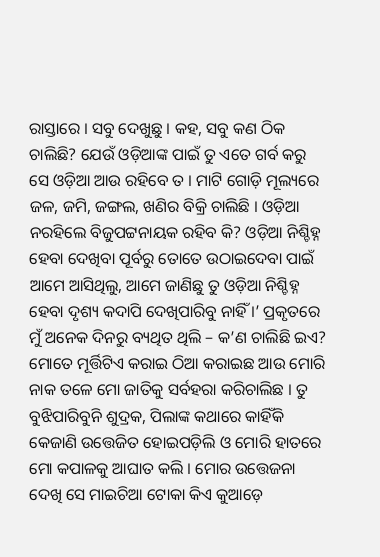ରାସ୍ତାରେ । ସବୁ ଦେଖୁଛୁ । କହ, ସବୁ କଣ ଠିକ ଚାଲିଛି? ଯେଉଁ ଓଡ଼ିଆଙ୍କ ପାଇଁ ତୁ ଏତେ ଗର୍ବ କରୁ ସେ ଓଡ଼ିଆ ଆଉ ରହିବେ ତ । ମାଟି ଗୋଡ଼ି ମୂଲ୍ୟରେ ଜଳ, ଜମି, ଜଙ୍ଗଲ, ଖଣିର ବିକ୍ରି ଚାଲିଛି । ଓଡ଼ିଆ ନରହିଲେ ବିଜୁପଟ୍ଟନାୟକ ରହିବ କି? ଓଡ଼ିଆ ନିଶ୍ଚିହ୍ନ ହେବା ଦେଖିବା ପୂର୍ବରୁ ତୋତେ ଉଠାଇଦେବା ପାଇଁ ଆମେ ଆସିଥିଲୁ, ଆମେ ଜାଣିଛୁ ତୁ ଓଡ଼ିଆ ନିଶ୍ଚିହ୍ନ ହେବା ଦୃଶ୍ୟ କଦାପି ଦେଖିପାରିବୁ ନାହିଁ ।’ ପ୍ରକୃତରେ ମୁଁ ଅନେକ ଦିନରୁ ବ୍ୟଥିତ ଥିଲି – କ’ଣ ଚାଲିଛି ଇଏ? ମୋତେ ମୂର୍ତ୍ତିଟିଏ କରାଇ ଠିଆ କରାଇଛ ଆଉ ମୋରି ନାକ ତଳେ ମୋ ଜାତିକୁ ସର୍ବହରା କରିଚାଲିଛ । ତୁ ବୁଝିପାରିବୁନି ଶୁଦ୍ରକ, ପିଲାଙ୍କ କଥାରେ କାହିଁକି କେଜାଣି ଉତ୍ତେଜିତ ହୋଇପଡ଼ିଲି ଓ ମୋରି ହାତରେ ମୋ କପାଳକୁ ଆଘାତ କଲି । ମୋର ଉତ୍ତେଜନା ଦେଖି ସେ ମାଇଚିଆ ଟୋକା କିଏ କୁଆଡ଼େ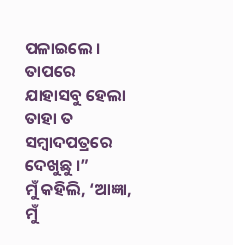ପଳାଇଲେ । ତାପରେ ଯାହାସବୁ ହେଲା ତାହା ତ ସମ୍ବାଦପତ୍ରରେ ଦେଖୁଛୁ ।”
ମୁଁ କହିଲି, ‘ଆଜ୍ଞା, ମୁଁ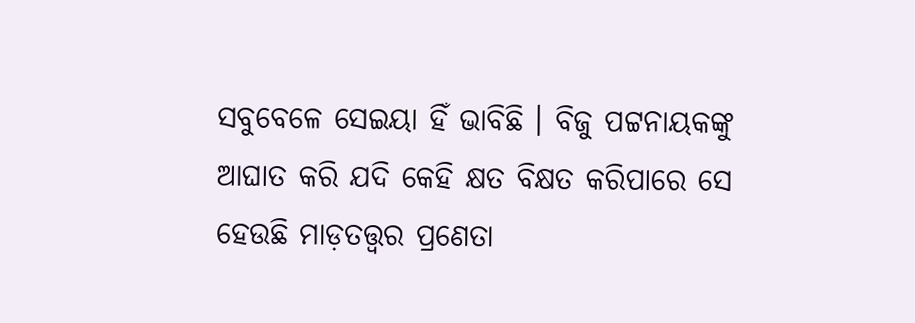ସବୁବେଳେ ସେଇୟା ହିଁ ଭାବିଛି । ବିଜୁ ପଟ୍ଟନାୟକଙ୍କୁ ଆଘାତ କରି ଯଦି କେହି କ୍ଷତ ବିକ୍ଷତ କରିପାରେ ସେ ହେଉଛି ମାଡ଼ତତ୍ତ୍ୱର ପ୍ରଣେତା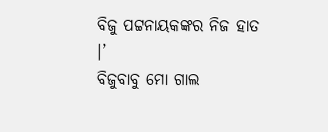ବିଜୁ ପଟ୍ଟନାୟକଙ୍କର ନିଜ ହାତ ।’
ବିଜୁବାବୁ ମୋ ଗାଲ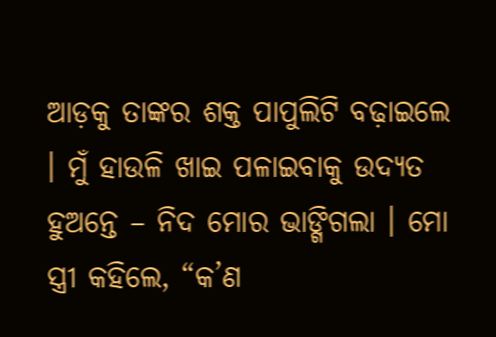ଆଡ଼କୁ ତାଙ୍କର ଶକ୍ତ ପାପୁଲିଟି ବଢ଼ାଇଲେ । ମୁଁ ହାଉଳି ଖାଇ ପଳାଇବାକୁ ଉଦ୍ୟତ ହୁଅନ୍ତେ – ନିଦ ମୋର ଭାଙ୍ଗିଗଲା । ମୋ ସ୍ତ୍ରୀ କହିଲେ, “କ’ଣ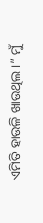ଏମିତି ହାଉଳି ଖାଉଥିଲ ।” ମୁଁ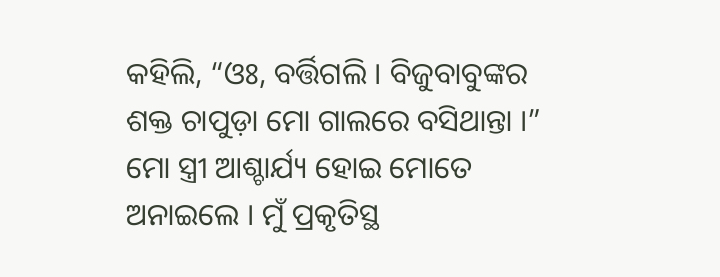କହିଲି, “ଓଃ, ବର୍ତ୍ତିଗଲି । ବିଜୁବାବୁଙ୍କର ଶକ୍ତ ଚାପୁଡ଼ା ମୋ ଗାଲରେ ବସିଥାନ୍ତା ।” ମୋ ସ୍ତ୍ରୀ ଆଶ୍ଚାର୍ଯ୍ୟ ହୋଇ ମୋତେ ଅନାଇଲେ । ମୁଁ ପ୍ରକୃତିସ୍ଥ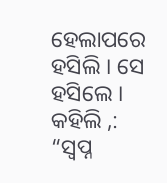ହେଲାପରେ ହସିଲି । ସେ ହସିଲେ । କହିଲି ,: “ସ୍ୱପ୍ନ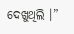ଦେଖୁଥିଲି ।”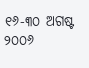୧୬-୩୦ ଅଗଷ୍ଟ ୨୦୦୬